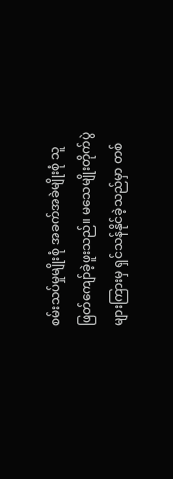စမ်းသပ်မှုမျိုးစုံ အခက်အခဲမျိုးစုံ သူဖြတ်ကျော်ခဲ့ဖူးသည်။ မသေမျိုးတိုက်ပွဲများကြားမှ ရှင်သန်နိုင်ခဲ့သည်မှာ တစ်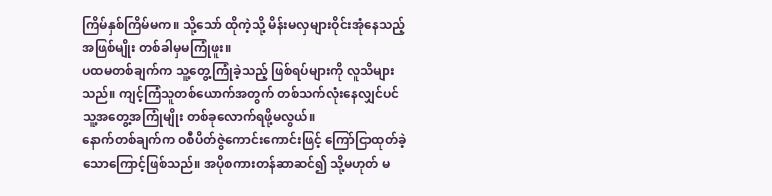ကြိမ်နှစ်ကြိမ်မက။ သို့သော် ထိုကဲ့သို့ မိန်းမလှများဝိုင်းအုံနေသည့်အဖြစ်မျိုး တစ်ခါမှမကြုံဖူး။
ပထမတစ်ချက်က သူ့တွေ့ကြုံခဲ့သည့် ဖြစ်ရပ်များကို လူသိများသည်။ ကျင့်ကြံသူတစ်ယောက်အတွက် တစ်သက်လုံးနေလျှင်ပင် သူ့အတွေ့အကြုံမျိုး တစ်ခုလောက်ရဖို့မလွယ်။
နောက်တစ်ချက်က ဝစီပိတ်ဇွဲကောင်းကောင်းဖြင့် ကြော်ငြာထုတ်ခဲ့သောကြောင့်ဖြစ်သည်။ အပိုစကားတန်ဆာဆင်၍ သို့မဟုတ် မ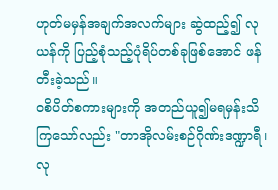ဟုတ်မမှန်အချက်အလက်များ ဆွဲထည့်၍ လုယန်ကို ပြည့်စုံသည့်ပုံရိပ်တစ်ခုဖြစ်အောင် ဖန်တီးခဲ့သည်။
ဝစိပိတ်စကားများကို အတည်ယူ၍မရမှန်းသိကြသော်လည်း "တာအိုလမ်းစဉ်ဂိုဏ်းဒဏ္ဍာရီ၊ လု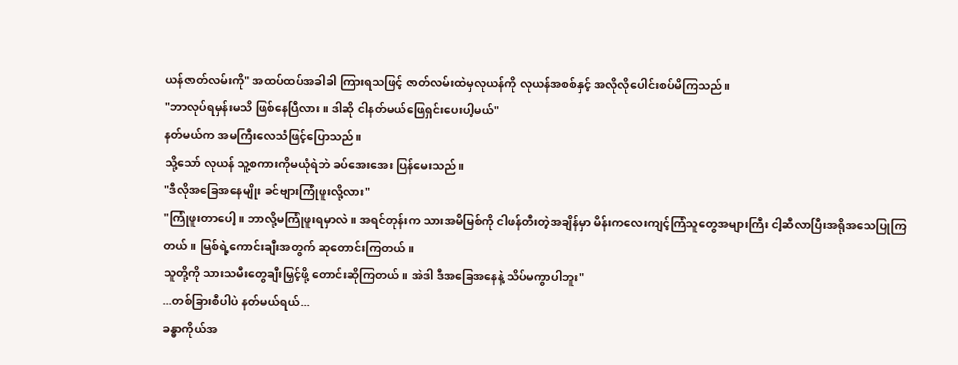ယန်ဇာတ်လမ်းကို" အထပ်ထပ်အခါခါ ကြားရသဖြင့် ဇာတ်လမ်းထဲမှလုယန်ကို လုယန်အစစ်နှင့် အလိုလိုပေါင်းစပ်မိကြသည်။
"ဘာလုပ်ရမှန်းမသိ ဖြစ်နေပြီလား။ ဒါဆို ငါနတ်မယ်ဖြေရှင်းပေးပါ့မယ်"
နတ်မယ်က အမကြီးလေသံဖြင့်ပြောသည်။
သို့သော် လုယန် သူ့စကားကိုမယုံရဲဘဲ ခပ်အေးအေး ပြန်မေးသည်။
"ဒီလိုအခြေအနေမျိုး ခင်ဗျားကြုံဖူးလို့လား"
"ကြုံဖူးတာပေါ့။ ဘာလို့မကြုံဖူးရမှာလဲ။ အရင်တုန်းက သားအမိမြစ်ကို ငါဖန်တီးတဲ့အချိန်မှာ မိန်းကလေးကျင့်ကြံသူတွေအများကြီး ငါ့ဆီလာပြီးအရိုအသေပြုကြတယ်။ မြစ်ရဲ့ကောင်းချီးအတွက် ဆုတောင်းကြတယ်။
သူတို့ကို သားသမီးတွေချီးမြှင့်ဖို့ တောင်းဆိုကြတယ်။ အဲဒါ ဒီအခြေအနေနဲ့ သိပ်မကွာပါဘူး"
...တစ်ခြားစီပါပဲ နတ်မယ်ရယ်...
ခန္ဓာကိုယ်အ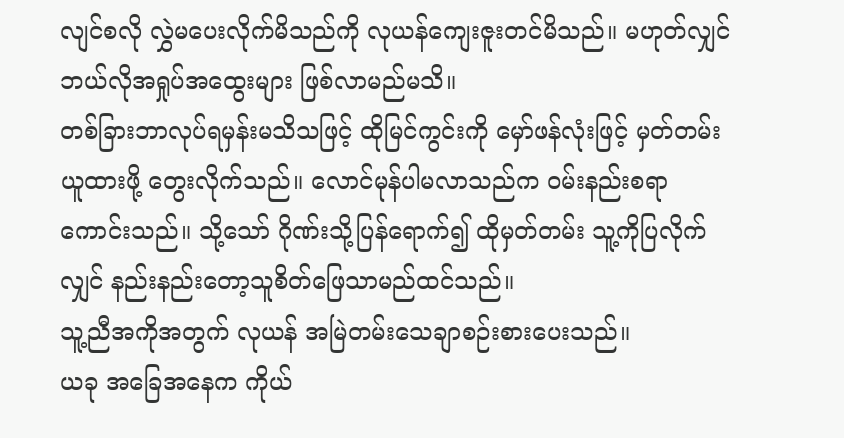လျင်စလို လွှဲမပေးလိုက်မိသည်ကို လုယန်ကျေးဇူးတင်မိသည်။ မဟုတ်လျှင် ဘယ်လိုအရှုပ်အထွေးများ ဖြစ်လာမည်မသိ။
တစ်ခြားဘာလုပ်ရမှန်းမသိသဖြင့် ထိုမြင်ကွင်းကို မှော်ဖန်လုံးဖြင့် မှတ်တမ်းယူထားဖို့ တွေးလိုက်သည်။ လောင်မုန်ပါမလာသည်က ဝမ်းနည်းစရာကောင်းသည်။ သို့သော် ဂိုဏ်းသို့ပြန်ရောက်၍ ထိုမှတ်တမ်း သူ့ကိုပြလိုက်လျှင် နည်းနည်းတော့သူစိတ်ဖြေသာမည်ထင်သည်။
သူ့ညီအကိုအတွက် လုယန် အမြဲတမ်းသေချာစဉ်းစားပေးသည်။
ယခု အခြေအနေက ကိုယ်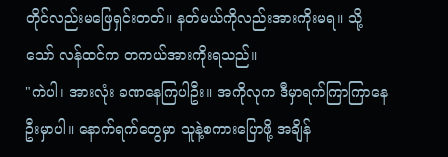တိုင်လည်းမဖြေရှင်းတတ်။ နတ်မယ်ကိုလည်းအားကိုးမရ။ သို့သော် လန်ထင်က တကယ်အားကိုးရသည်။
"ကဲပါ၊ အားလုံး ခဏနေကြပါဦး။ အကိုလုက ဒီမှာရက်ကြာကြာနေဦးမှာပါ။ နောက်ရက်တွေမှာ သူနဲ့စကားပြောဖို့ အချိန်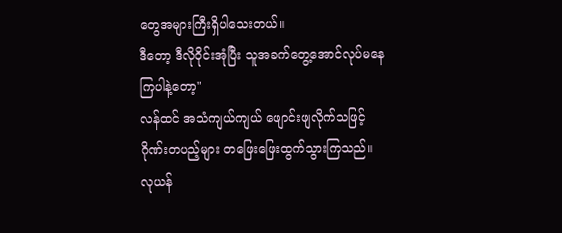တွေအများကြီးရှိပါသေးတယ်။
ဒီတော့ ဒီလိုဝိုင်းအုံပြီး သူအခက်တွေ့အောင်လုပ်မနေကြပါနဲ့တော့"
လန်ထင် အသံကျယ်ကျယ် ဖျောင်းဖျလိုက်သဖြင့် ဂိုဏ်းတပည့်များ တဖြေးဖြေးထွက်သွားကြသည်။
လုယန်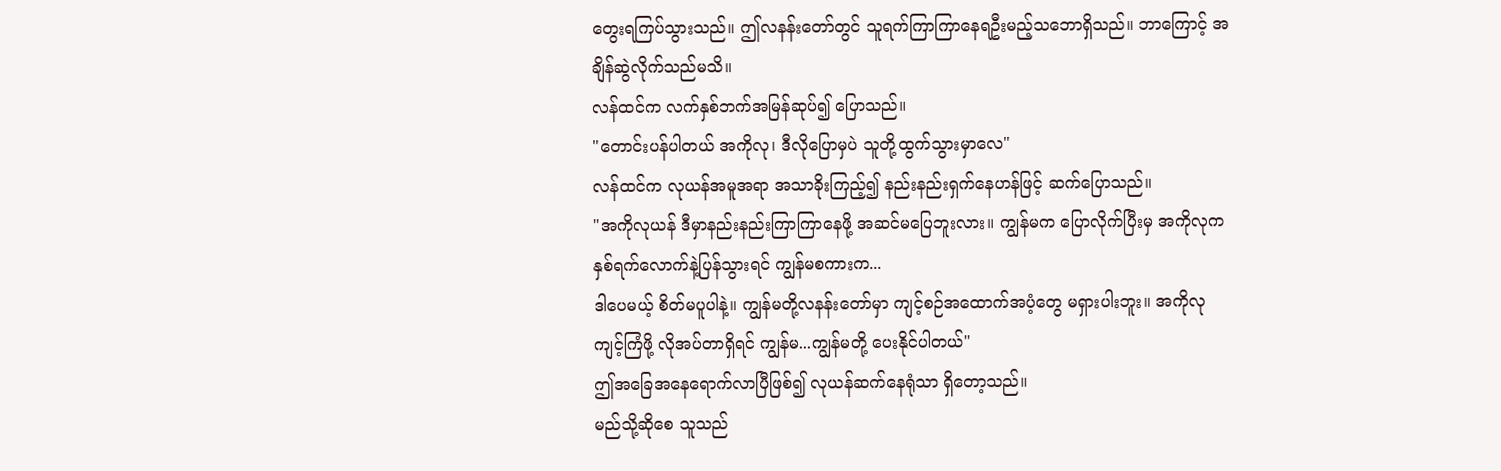တွေးရကြပ်သွားသည်။ ဤလနန်းတော်တွင် သူရက်ကြာကြာနေရဦးမည့်သဘောရှိသည်။ ဘာကြောင့် အချိန်ဆွဲလိုက်သည်မသိ။
လန်ထင်က လက်နှစ်ဘက်အမြန်ဆုပ်၍ ပြောသည်။
"တောင်းပန်ပါတယ် အကိုလု၊ ဒီလိုပြောမှပဲ သူတို့ထွက်သွားမှာလေ"
လန်ထင်က လုယန်အမူအရာ အသာခိုးကြည့်၍ နည်းနည်းရှက်နေဟန်ဖြင့် ဆက်ပြောသည်။
"အကိုလုယန် ဒီမှာနည်းနည်းကြာကြာနေဖို့ အဆင်မပြေဘူးလား။ ကျွန်မက ပြောလိုက်ပြီးမှ အကိုလုက နှစ်ရက်လောက်နဲ့ပြန်သွားရင် ကျွန်မစကားက...
ဒါပေမယ့် စိတ်မပူပါနဲ့။ ကျွန်မတို့လနန်းတော်မှာ ကျင့်စဉ်အထောက်အပံ့တွေ မရှားပါးဘူး။ အကိုလုကျင့်ကြံဖို့ လိုအပ်တာရှိရင် ကျွန်မ...ကျွန်မတို့ ပေးနိုင်ပါတယ်"
ဤအခြေအနေရောက်လာပြီဖြစ်၍ လုယန်ဆက်နေရုံသာ ရှိတော့သည်။
မည်သို့ဆိုစေ သူသည်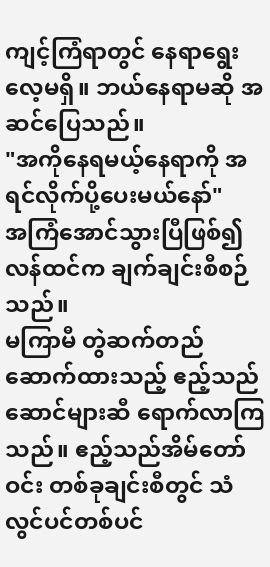ကျင့်ကြံရာတွင် နေရာရွေးလေ့မရှိ။ ဘယ်နေရာမဆို အဆင်ပြေသည်။
"အကိုနေရမယ့်နေရာကို အရင်လိုက်ပို့ပေးမယ်နော်"
အကြံအောင်သွားပြီဖြစ်၍ လန်ထင်က ချက်ချင်းစီစဉ်သည်။
မကြာမီ တွဲဆက်တည်ဆောက်ထားသည့် ဧည့်သည်ဆောင်များဆီ ရောက်လာကြသည်။ ဧည့်သည်အိမ်တော်ဝင်း တစ်ခုချင်းစီတွင် သံလွင်ပင်တစ်ပင်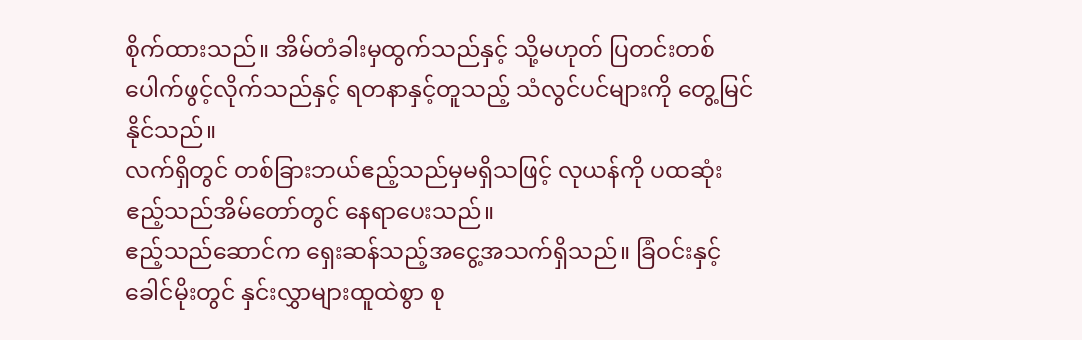စိုက်ထားသည်။ အိမ်တံခါးမှထွက်သည်နှင့် သို့မဟုတ် ပြတင်းတစ်ပေါက်ဖွင့်လိုက်သည်နှင့် ရတနာနှင့်တူသည့် သံလွင်ပင်များကို တွေ့မြင်နိုင်သည်။
လက်ရှိတွင် တစ်ခြားဘယ်ဧည့်သည်မှမရှိသဖြင့် လုယန်ကို ပထဆုံးဧည့်သည်အိမ်တော်တွင် နေရာပေးသည်။
ဧည့်သည်ဆောင်က ရှေးဆန်သည့်အငွေ့အသက်ရှိသည်။ ခြံဝင်းနှင့်ခေါင်မိုးတွင် နှင်းလွှာများထူထဲစွာ စု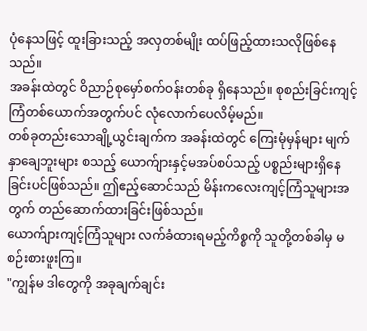ပုံနေသဖြင့် ထူးခြားသည့် အလှတစ်မျိုး ထပ်ဖြည့်ထားသလိုဖြစ်နေသည်။
အခန်းထဲတွင် ဝိညာဉ်စုမှော်စက်ဝန်းတစ်ခု ရှိနေသည်။ စုစည်းခြင်းကျင့်ကြံတစ်ယောက်အတွက်ပင် လုံလောက်ပေလိမ့်မည်။
တစ်ခုတည်းသောချို့ယွင်းချက်က အခန်းထဲတွင် ကြေးမုံမှန်များ မျက်နှာချေဘူးများ စသည့် ယောက်ျားနှင့်မအပ်စပ်သည့် ပစ္စည်းများရှိနေခြင်းပင်ဖြစ်သည်။ ဤဧည့်ဆောင်သည် မိန်းကလေးကျင့်ကြံသူများအတွက် တည်ဆောက်ထားခြင်းဖြစ်သည်။
ယောက်ျားကျင့်ကြံသူများ လက်ခံထားရမည့်ကိစ္စကို သူတို့တစ်ခါမှ မစဉ်းစားဖူးကြ။
"ကျွန်မ ဒါတွေကို အခုချက်ချင်း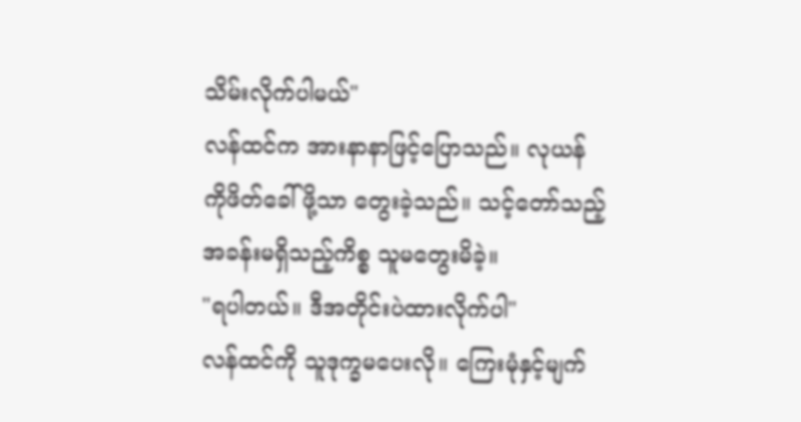သိမ်းလိုက်ပါမယ်"
လန်ထင်က အားနာနာဖြင့်ပြောသည်။ လုယန်ကိုဖိတ်ခေါ်ဖို့သာ တွေးခဲ့သည်။ သင့်တော်သည့်အခန်းမရှိသည့်ကိစ္စ သူမတွေးမိခဲ့။
"ရပါတယ်။ ဒီအတိုင်းပဲထားလိုက်ပါ"
လန်ထင်ကို သူဒုက္ခမပေးလို။ ကြေးမုံနှင့်မျက်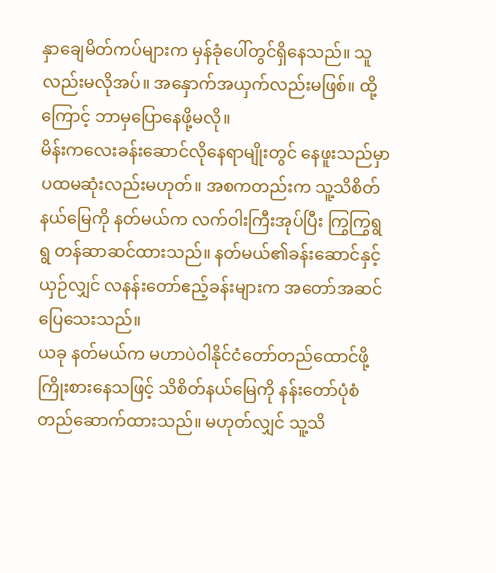နှာချေမိတ်ကပ်များက မှန်ခုံပေါ်တွင်ရှိနေသည်။ သူလည်းမလိုအပ်။ အနှောက်အယှက်လည်းမဖြစ်။ ထို့ကြောင့် ဘာမှပြောနေဖို့မလို။
မိန်းကလေးခန်းဆောင်လိုနေရာမျိုးတွင် နေဖူးသည်မှာ ပထမဆုံးလည်းမဟုတ်။ အစကတည်းက သူ့သိစိတ်နယ်မြေကို နတ်မယ်က လက်ဝါးကြီးအုပ်ပြီး ကြွကြွရွရွ တန်ဆာဆင်ထားသည်။ နတ်မယ်၏ခန်းဆောင်နှင့်ယှဉ်လျှင် လနန်းတော်ဧည့်ခန်းများက အတော်အဆင်ပြေသေးသည်။
ယခု နတ်မယ်က မဟာပဲဝါနိုင်ငံတော်တည်ထောင်ဖို့ ကြိုးစားနေသဖြင့် သိစိတ်နယ်မြေကို နန်းတော်ပုံစံ တည်ဆောက်ထားသည်။ မဟုတ်လျှင် သူ့သိ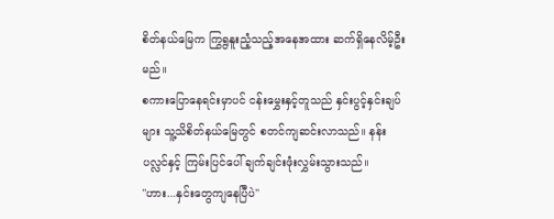စိတ်နယ်မြေက ကြွရွနူးညံ့သည့်အနေအထား ဆက်ရှိနေလိမ့်ဦးမည်။
စကားပြောနေရင်းမှာပင် ငန်းမွှေးနှင့်တူသည် နှင်းပွင့်နှင်းချပ်များ သူ့သိစိတ်နယ်မြေတွင် စတင်ကျဆင်းလာသည်။ နန်းပလ္လင်နှင့် ကြမ်းပြင်ပေါ် ချက်ချင်းဖုံးလွှမ်းသွားသည်။
"ဟား...နှင်းတွေကျနေပြီပဲ"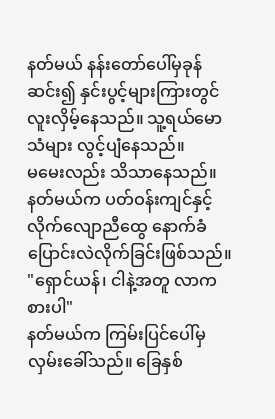နတ်မယ် နန်းတော်ပေါ်မှခုန်ဆင်း၍ နှင်းပွင့်များကြားတွင် လူးလှိမ့်နေသည်။ သူ့ရယ်မောသံများ လွင့်ပျံနေသည်။
မမေးလည်း သိသာနေသည်။ နတ်မယ်က ပတ်ဝန်းကျင်နှင့် လိုက်လျောညီထွေ နောက်ခံပြောင်းလဲလိုက်ခြင်းဖြစ်သည်။
"ရှောင်ယန်၊ ငါနဲ့အတူ လာကစားပါ"
နတ်မယ်က ကြမ်းပြင်ပေါ်မှ လှမ်းခေါ်သည်။ ခြေနှစ်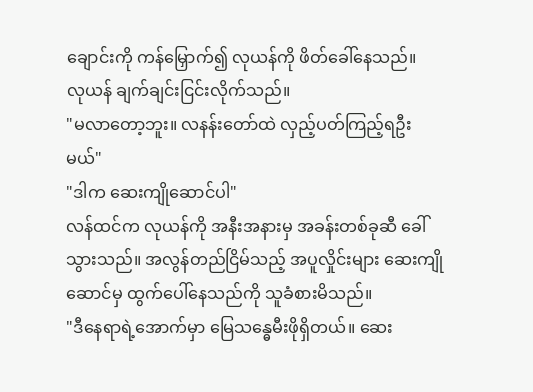ချောင်းကို ကန်မြှောက်၍ လုယန်ကို ဖိတ်ခေါ်နေသည်။
လုယန် ချက်ချင်းငြင်းလိုက်သည်။
"မလာတော့ဘူး။ လနန်းတော်ထဲ လှည့်ပတ်ကြည့်ရဦးမယ်"
"ဒါက ဆေးကျိုဆောင်ပါ"
လန်ထင်က လုယန်ကို အနီးအနားမှ အခန်းတစ်ခုဆီ ခေါ်သွားသည်။ အလွန်တည်ငြိမ်သည့် အပူလှိုင်းများ ဆေးကျိုဆောင်မှ ထွက်ပေါ်နေသည်ကို သူခံစားမိသည်။
"ဒီနေရာရဲ့အောက်မှာ မြေသန္ဓေမီးဖိုရှိတယ်။ ဆေး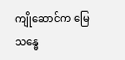ကျိုဆောင်က မြေသန္ဓေ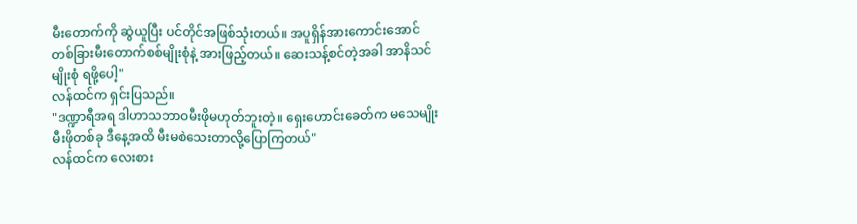မီးတောက်ကို ဆွဲယူပြီး ပင်တိုင်အဖြစ်သုံးတယ်။ အပူရှိန်အားကောင်းအောင် တစ်ခြားမီးတောက်စစ်မျိုးစုံနဲ့ အားဖြည့်တယ်။ ဆေးသန့်စင်တဲ့အခါ အာနိသင်မျိုးစုံ ရဖို့ပေါ့"
လန်ထင်က ရှင်းပြသည်။
"ဒဏ္ဍာရီအရ ဒါဟာသဘာဝမီးဖိုမဟုတ်ဘူးတဲ့။ ရှေးဟောင်းခေတ်က မသေမျိုးမီးဖိုတစ်ခု ဒီနေ့အထိ မီးမစဲသေးတာလို့ပြောကြတယ်"
လန်ထင်က လေးစား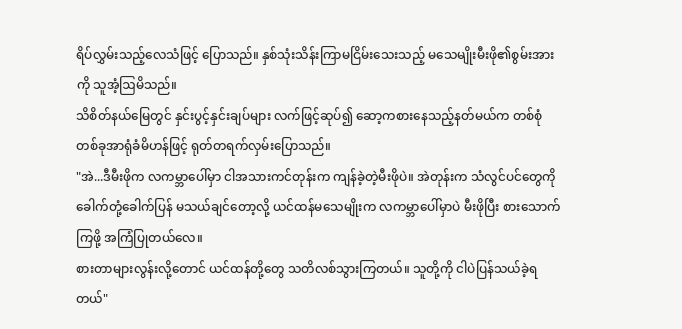ရိပ်လွှမ်းသည့်လေသံဖြင့် ပြောသည်။ နှစ်သုံးသိန်းကြာမငြိမ်းသေးသည့် မသေမျိုးမီးဖို၏စွမ်းအားကို သူအံ့ဩမိသည်။
သိစိတ်နယ်မြေတွင် နှင်းပွင့်နှင်းချပ်များ လက်ဖြင့်ဆုပ်၍ ဆော့ကစားနေသည့်နတ်မယ်က တစ်စုံတစ်ခုအာရုံခံမိဟန်ဖြင့် ရုတ်တရက်လှမ်းပြောသည်။
"အဲ...ဒီမီးဖိုက လကမ္ဘာပေါ်မှာ ငါအသားကင်တုန်းက ကျန်ခဲ့တဲ့မီးဖိုပဲ။ အဲတုန်းက သံလွင်ပင်တွေကို ခေါက်တုံ့ခေါက်ပြန် မသယ်ချင်တော့လို့ ယင်ထန်မသေမျိုးက လကမ္ဘာပေါ်မှာပဲ မီးဖိုပြီး စားသောက်ကြဖို့ အကြံပြုတယ်လေ။
စားတာများလွန်းလို့တောင် ယင်ထန်တို့တွေ သတိလစ်သွားကြတယ်။ သူတို့ကို ငါပဲပြန်သယ်ခဲ့ရတယ်"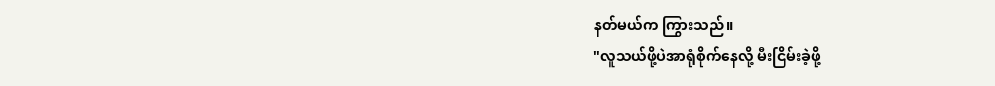နတ်မယ်က ကြွားသည်။
"လူသယ်ဖို့ပဲအာရုံစိုက်နေလို့ မီးငြိမ်းခဲ့ဖို့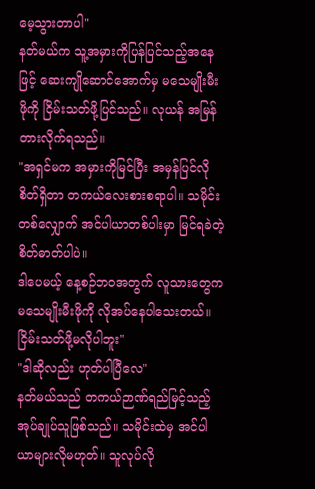မေ့သွားတာပါ"
နတ်မယ်က သူ့အမှားကိုပြန်ပြင်သည့်အနေဖြင့် ဆေးကျိုဆောင်အောက်မှ မသေမျိုးမီးဖိုကို ငြိမ်းသတ်ဖို့ပြင်သည်။ လုယန် အမြန်တားလိုက်ရသည်။
"အရှင်မက အမှားကိုမြင်ပြီး အမှန်ပြင်လိုစိတ်ရှိတာ တကယ်လေးစားစရာပါ။ သမိုင်းတစ်လျှောက် အင်ပါယာတစ်ပါးမှာ မြင်ရခဲတဲ့စိတ်ဓာတ်ပါပဲ။
ဒါပေမယ့် နေ့စဉ်ဘဝအတွက် လူသားတွေက မသေမျိုးမီးဖိုကို လိုအပ်နေပါသေးတယ်။ ငြိမ်းသတ်ဖို့မလိုပါဘူး"
"ဒါဆိုလည်း ဟုတ်ပါပြီလေ"
နတ်မယ်သည် တကယ်ဉာဏ်ရည်မြင့်သည့် အုပ်ချုပ်သူဖြစ်သည်။ သမိုင်းထဲမှ အင်ပါယာများလိုမဟုတ်။ သူလုပ်လို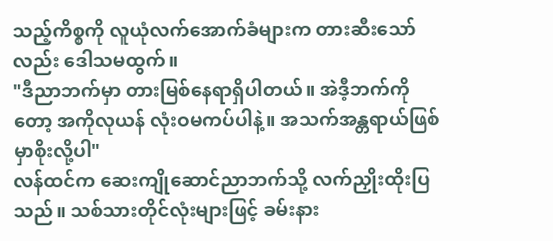သည့်ကိစ္စကို လူယုံလက်အောက်ခံများက တားဆီးသော်လည်း ဒေါသမထွက်။
"ဒီညာဘက်မှာ တားမြစ်နေရာရှိပါတယ်။ အဲဒီ့ဘက်ကိုတော့ အကိုလုယန် လုံးဝမကပ်ပါနဲ့။ အသက်အန္တရာယ်ဖြစ်မှာစိုးလို့ပါ"
လန်ထင်က ဆေးကျိုဆောင်ညာဘက်သို့ လက်ညှိုးထိုးပြသည်။ သစ်သားတိုင်လုံးများဖြင့် ခမ်းနား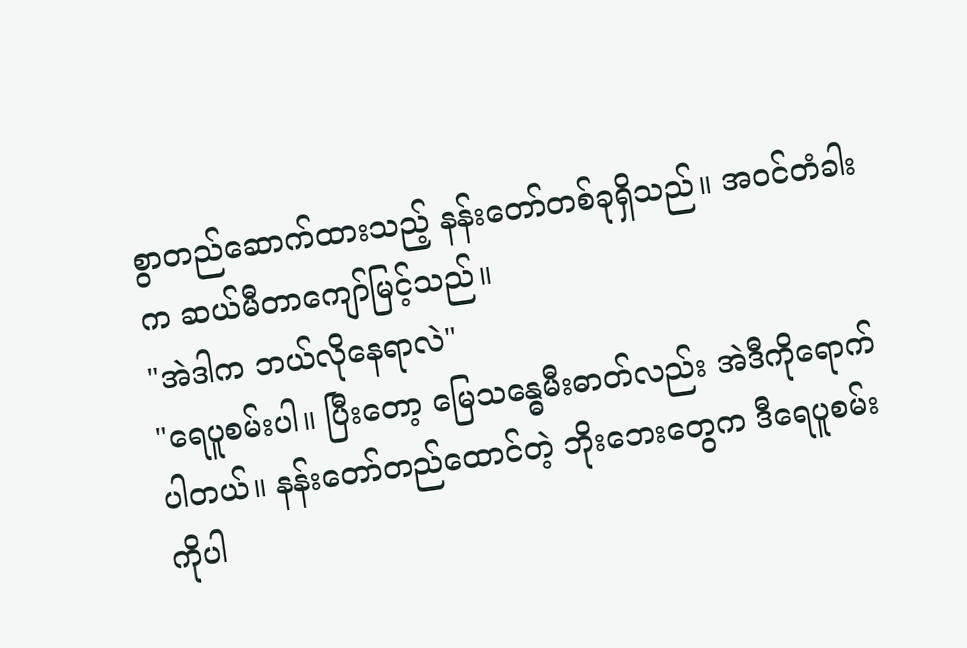စွာတည်ဆောက်ထားသည့် နန်းတော်တစ်ခုရှိသည်။ အဝင်တံခါးက ဆယ်မီတာကျော်မြင့်သည်။
"အဲဒါက ဘယ်လိုနေရာလဲ"
"ရေပူစမ်းပါ။ ပြီးတော့ မြေသန္ဓေမီးဓာတ်လည်း အဲဒီကိုရောက်ပါတယ်။ နန်းတော်တည်ထောင်တဲ့ ဘိုးဘေးတွေက ဒီရေပူစမ်းကိုပါ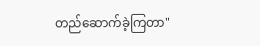တည်ဆောက်ခဲ့ကြတာ"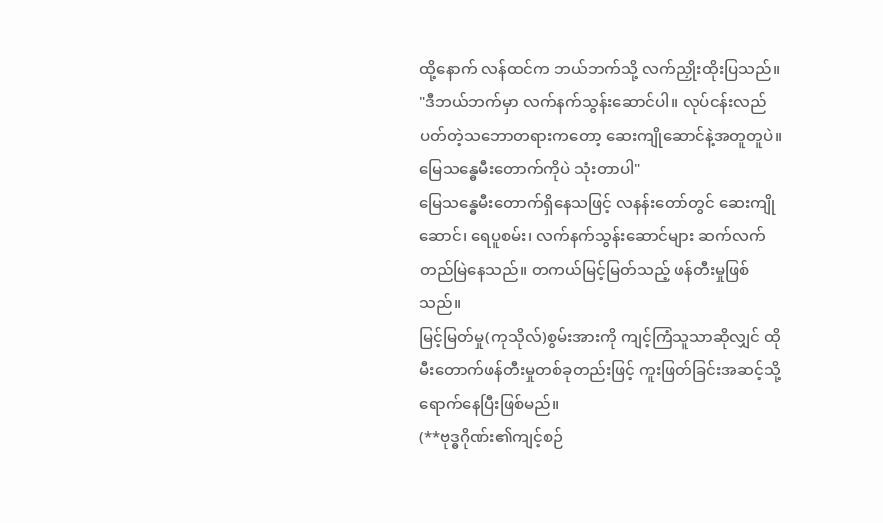ထို့နောက် လန်ထင်က ဘယ်ဘက်သို့ လက်ညှိုးထိုးပြသည်။
"ဒီဘယ်ဘက်မှာ လက်နက်သွန်းဆောင်ပါ။ လုပ်ငန်းလည်ပတ်တဲ့သဘောတရားကတော့ ဆေးကျိုဆောင်နဲ့အတူတူပဲ။ မြေသန္ဓေမီးတောက်ကိုပဲ သုံးတာပါ"
မြေသန္ဓေမီးတောက်ရှိနေသဖြင့် လနန်းတော်တွင် ဆေးကျိုဆောင်၊ ရေပူစမ်း၊ လက်နက်သွန်းဆောင်များ ဆက်လက်တည်မြဲနေသည်။ တကယ်မြင့်မြတ်သည့် ဖန်တီးမှုဖြစ်သည်။
မြင့်မြတ်မှု(ကုသိုလ်)စွမ်းအားကို ကျင့်ကြံသူသာဆိုလျှင် ထိုမီးတောက်ဖန်တီးမှုတစ်ခုတည်းဖြင့် ကူးဖြတ်ခြင်းအဆင့်သို့ ရောက်နေပြီးဖြစ်မည်။
(**ဗုဒ္ဓဂိုဏ်း၏ကျင့်စဉ်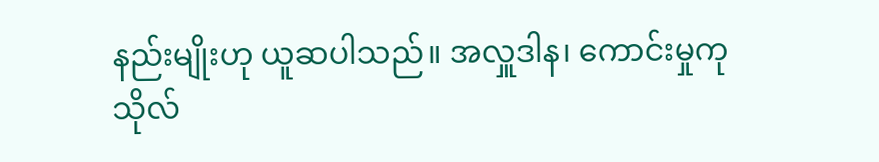နည်းမျိုးဟု ယူဆပါသည်။ အလှူဒါန၊ ကောင်းမှုကုသိုလ်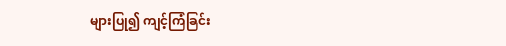များပြု၍ ကျင့်ကြံခြင်း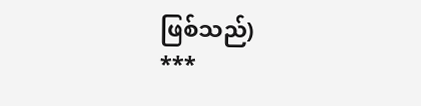ဖြစ်သည်)
***